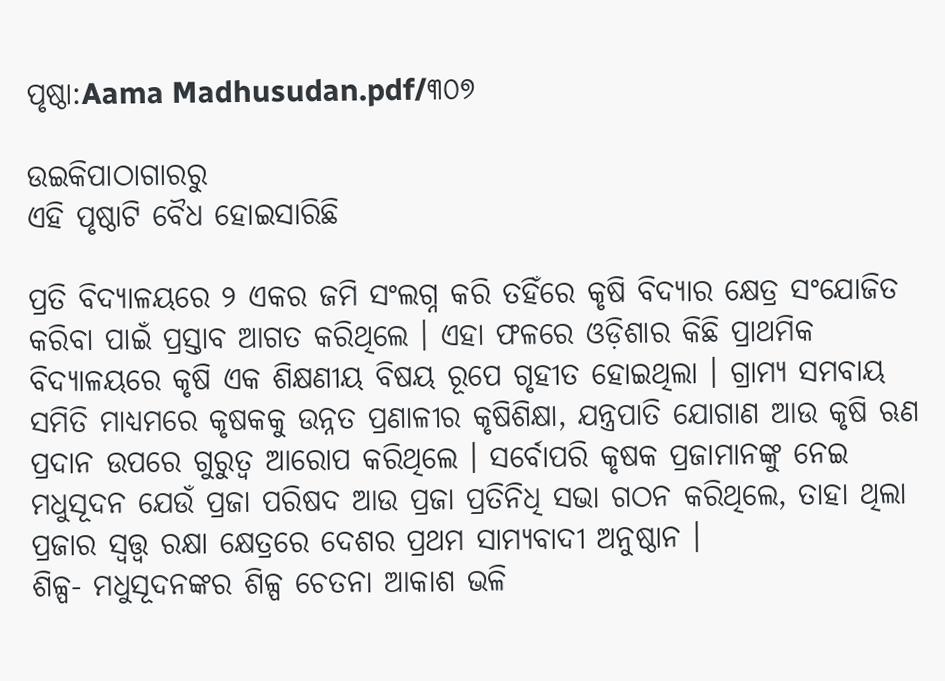ପୃଷ୍ଠା:Aama Madhusudan.pdf/୩୦୭

ଉଇକିପାଠାଗାର‌ରୁ
ଏହି ପୃଷ୍ଠାଟି ବୈଧ ହୋଇସାରିଛି

ପ୍ରତି ବିଦ୍ୟାଳୟରେ ୨ ଏକର ଜମି ସଂଲଗ୍ନ କରି ତହିଁରେ କୃଷି ବିଦ୍ୟାର କ୍ଷେତ୍ର ସଂଯୋଜିତ କରିବା ପାଇଁ ପ୍ରସ୍ତାବ ଆଗତ କରିଥିଲେ । ଏହା ଫଳରେ ଓଡ଼ିଶାର କିଛି ପ୍ରାଥମିକ ବିଦ୍ୟାଳୟରେ କୃଷି ଏକ ଶିକ୍ଷଣୀୟ ବିଷୟ ରୂପେ ଗୃହୀତ ହୋଇଥିଲା । ଗ୍ରାମ୍ୟ ସମବାୟ ସମିତି ମାଧ୍ୟମରେ କୃଷକକୁ ଉନ୍ନତ ପ୍ରଣାଳୀର କୃଷିଶିକ୍ଷା, ଯନ୍ତ୍ରପାତି ଯୋଗାଣ ଆଉ କୃଷି ଋଣ ପ୍ରଦାନ ଉପରେ ଗୁରୁତ୍ୱ ଆରୋପ କରିଥିଲେ । ସର୍ବୋପରି କୃଷକ ପ୍ରଜାମାନଙ୍କୁ ନେଇ ମଧୁସୂଦନ ଯେଉଁ ପ୍ରଜା ପରିଷଦ ଆଉ ପ୍ରଜା ପ୍ରତିନିଧି ସଭା ଗଠନ କରିଥିଲେ, ତାହା ଥିଲା ପ୍ରଜାର ସ୍ୱତ୍ତ୍ୱ ରକ୍ଷା କ୍ଷେତ୍ରରେ ଦେଶର ପ୍ରଥମ ସାମ୍ୟବାଦୀ ଅନୁଷ୍ଠାନ ।
ଶିଳ୍ପ- ମଧୁସୂଦନଙ୍କର ଶିଳ୍ପ ଚେତନା ଆକାଶ ଭଳି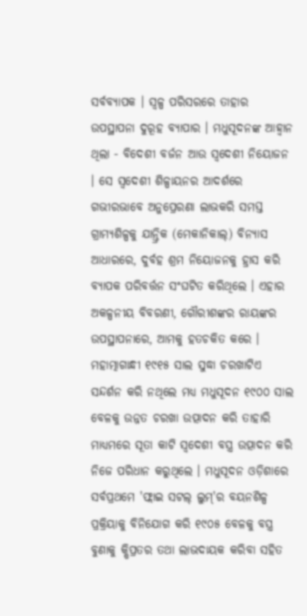ସର୍ବବ୍ୟାପକ । ସ୍ୱଳ୍ପ ପରିସରରେ ତାହାର ଉପସ୍ଥାପନା ଦୁରୂହ ବ୍ୟାପାର । ମଧୁସୂଦନଙ୍କ ଆହ୍ୱାନ ଥିଲା - ବିଦେଶୀ ବର୍ଜନ ଆଉ ସ୍ୱଦେଶୀ ନିୟୋଜନ । ସେ ସ୍ୱଦେଶୀ ଶିଳ୍ପାୟନର ଆଦର୍ଶରେ ଗଭୀରଭାବେ ଅନୁପ୍ରେରଣା ଲାଭକରି ସମସ୍ତ ଗ୍ରାମ୍ୟଶିଳ୍ପକୁ ଯାନ୍ତ୍ରିକ (ମେକାନିକାଲ୍‍) ବିନ୍ୟାସ ଆଧାରରେ, ଦୁର୍ବହ ଶ୍ରମ ନିୟୋଜନକୁ ହ୍ରାସ କରି ବ୍ୟାପକ ପରିବର୍ତ୍ତନ ସଂଘଟିତ କରିଥିଲେ । ଏହାର ଅକଳ୍ପନୀୟ ବିବରଣୀ, ଗୌରୀଶଙ୍କର ରାୟଙ୍କର ଉପସ୍ଥାପନାରେ, ଆମକୁ ହତଚକିତ କରେ । ମହାତ୍ମାଗାନ୍ଧୀ ୧୯୧୫ ସାଲ ସୁଦ୍ଧା ଚରଖାଟିଏ ସନ୍ଦର୍ଶନ କରି ନଥିଲେ ମଧ୍ୟ ମଧୁସୂଦନ ୧୯୦୦ ସାଲ ବେଳକୁ ଉନ୍ନତ ଚରଖା ଉତ୍ପାଦନ କରି ତାହାରି ମାଧ୍ୟମରେ ସୂତା କାଟି ସ୍ୱଦେଶୀ ବସ୍ତ୍ର ଉତ୍ପାଦନ କରି ନିଜେ ପରିଧାନ କରୁଥିଲେ । ମଧୁସୂଦନ ଓଡ଼ିଶାରେ ସର୍ବପ୍ରଥମେ 'ଫ୍ଲାଇ ସଟଲ୍‍ ଲୁମ୍‍'ର ବୟନଶିଳ୍ପ ପ୍ରକ୍ରିୟାକୁ ବିନିଯୋଗ କରି ୧୯୦୫ ବେଳକୁ ବସ୍ତ୍ର ବୁଣାକୁ କ୍ଷିପ୍ରତର ତଥା ଲାଭଦାୟକ କରିବା ସହିତ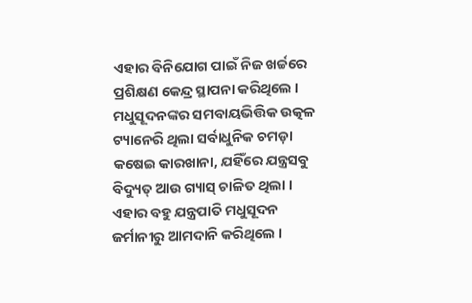ଏହାର ବିନିଯୋଗ ପାଇଁ ନିଜ ଖର୍ଚ୍ଚରେ ପ୍ରଶିକ୍ଷଣ କେନ୍ଦ୍ର ସ୍ଥାପନା କରିଥିଲେ ।
ମଧୁସୂଦନଙ୍କର ସମବାୟଭିତ୍ତିକ ଉତ୍କଳ ଟ୍ୟାନେରି ଥିଲା ସର୍ବାଧୁନିକ ଚମଡ଼ା କଷେଇ କାରଖାନା, ଯହିଁରେ ଯନ୍ତ୍ରସବୁ ବିଦ୍ୟୁତ୍‍ ଆଉ ଗ୍ୟାସ୍‍ ଚାଳିତ ଥିଲା । ଏହାର ବହୁ ଯନ୍ତ୍ରପାତି ମଧୁସୂଦନ ଜର୍ମାନୀରୁ ଆମଦାନି କରିଥିଲେ ।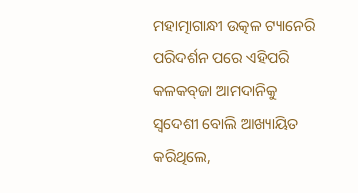ମହାତ୍ମାଗାନ୍ଧୀ ଉତ୍କଳ ଟ୍ୟାନେରି ପରିଦର୍ଶନ ପରେ ଏହିପରି କଳକବ୍‍ଜା ଆମଦାନିକୁ ସ୍ୱଦେଶୀ ବୋଲି ଆଖ୍ୟାୟିତ କରିଥିଲେ,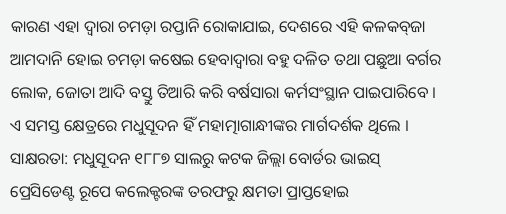କାରଣ ଏହା ଦ୍ୱାରା ଚମଡ଼ା ରପ୍ତାନି ରୋକାଯାଇ, ଦେଶରେ ଏହି କଳକବ୍‍ଜା ଆମଦାନି ହୋଇ ଚମଡ଼ା କଷେଇ ହେବାଦ୍ୱାରା ବହୁ ଦଳିତ ତଥା ପଛୁଆ ବର୍ଗର ଲୋକ, ଜୋତା ଆଦି ବସ୍ତୁ ତିଆରି କରି ବର୍ଷସାରା କର୍ମସଂସ୍ଥାନ ପାଇପାରିବେ । ଏ ସମସ୍ତ କ୍ଷେତ୍ରରେ ମଧୁସୂଦନ ହିଁ ମହାତ୍ମାଗାନ୍ଧୀଙ୍କର ମାର୍ଗଦର୍ଶକ ଥିଲେ ।
ସାକ୍ଷରତା: ମଧୁସୂଦନ ୧୮୮୭ ସାଲରୁ କଟକ ଜିଲ୍ଲା ବୋର୍ଡର ଭାଇସ୍‍ ପ୍ରେସିଡେଣ୍ଟ ରୂପେ କଲେକ୍ଟରଙ୍କ ତରଫରୁ କ୍ଷମତା ପ୍ରାପ୍ତହୋଇ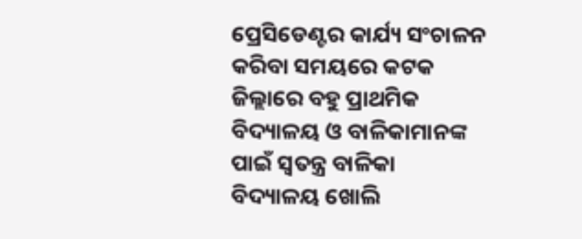ପ୍ରେସିଡେଣ୍ଟର କାର୍ଯ୍ୟ ସଂଚାଳନ କରିବା ସମୟରେ କଟକ ଜିଲ୍ଲାରେ ବହୁ ପ୍ରାଥମିକ ବିଦ୍ୟାଳୟ ଓ ବାଳିକାମାନଙ୍କ ପାଇଁ ସ୍ୱତନ୍ତ୍ର ବାଳିକା ବିଦ୍ୟାଳୟ ଖୋଲି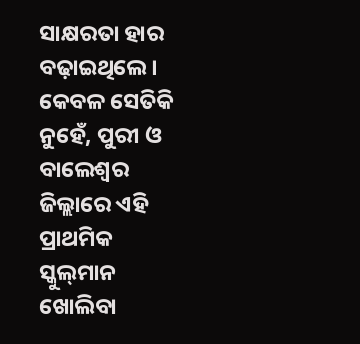ସାକ୍ଷରତା ହାର ବଢ଼ାଇଥିଲେ । କେବଳ ସେତିକି ନୁହେଁ, ପୁରୀ ଓ ବାଲେଶ୍ୱର ଜିଲ୍ଲାରେ ଏହି ପ୍ରାଥମିକ ସ୍କୁଲ୍‍ମାନ ଖୋଲିବା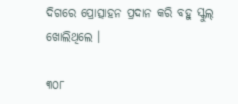ଦିଗରେ ପ୍ରୋତ୍ସାହନ ପ୍ରଦାନ କରି ବହୁ ସ୍କୁଲ୍‍ ଖୋଲିଥିଲେ ।

୩୦୮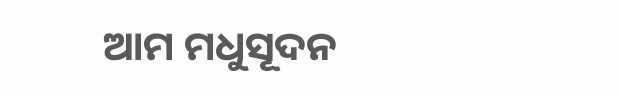ଆମ ମଧୁସୂଦନ